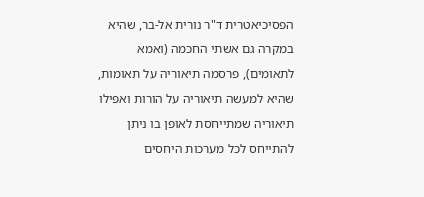הפסיכיאטרית ד"ר נורית אל-בר, שהיא במקרה גם אשתי החכמה (ואמא לתאומים), פרסמה תיאוריה על תאומות, שהיא למעשה תיאוריה על הורות ואפילו תיאוריה שמתייחסת לאופן בו ניתן להתייחס לכל מערכות היחסים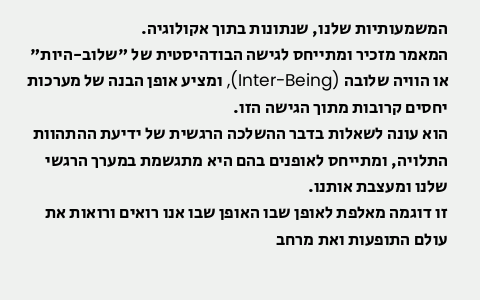המשמעותיות שלנו, שנתונות בתוך אקולוגיה.
המאמר מזכיר ומתייחס לגישה הבודהיסטית של "שלוב-היות" או הוויה שלובה (Inter-Being), ומציע אופן הבנה של מערכות יחסים קרובות מתוך הגישה הזו.
הוא עונה לשאלות בדבר ההשלכה הרגשית של ידיעת ההתהוות התלויה, ומתייחס לאופנים בהם היא מתגשמת במערך הרגשי שלנו ומעצבת אותנו.
זו דוגמה מאלפת לאופן שבו האופן שבו אנו רואים ורואות את עולם התופעות ואת מרחב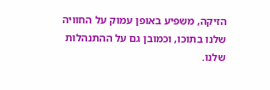הזיקה, משפיע באופן עמוק על החוויה שלנו בתוכו, וכמובן גם על ההתנהלות שלנו.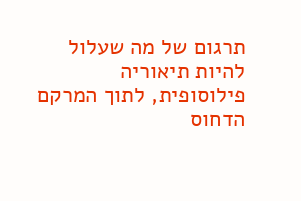תרגום של מה שעלול להיות תיאוריה פילוסופית, לתוך המרקם הדחוס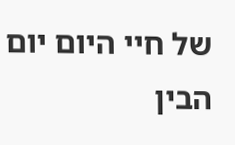של חיי היום יום הבין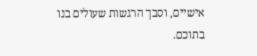אישיים, וסבך הרגשות שעולים בנו בתוכם.